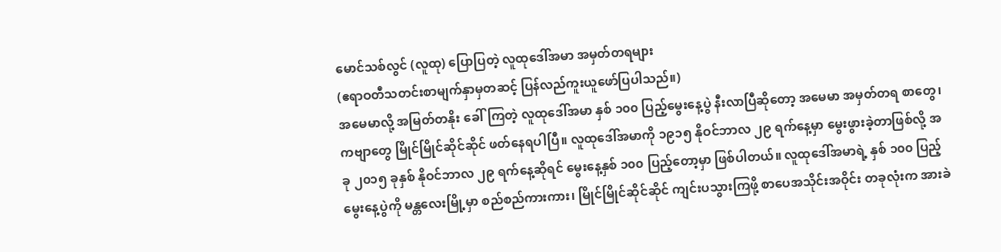မောင်သစ်လွင် (လူထု) ပြောပြတဲ့ လူထုဒေါ်အမာ အမှတ်တရများ
(ဧရာဝတီသတင်းစာမျက်နှာမှတဆင့် ပြန်လည်ကူးယူဖော်ပြပါသည်။)
အမေမာလို့ အမြတ်တနိုး ခေါ်ကြတဲ့ လူထုဒေါ်အမာ နှစ် ၁၀၀ ပြည့်မွေးနေ့ပွဲ နီးလာပြီဆိုတော့ အမေမာ အမှတ်တရ စာတွေ၊ ကဗျာတွေ မြိုင်မြိုင်ဆိုင်ဆိုင် ဖတ်နေရပါပြီ။ လူထုဒေါ်အမာကို ၁၉၁၅ နိုဝင်ဘာလ ၂၉ ရက်နေ့မှာ မွေးဖွားခဲ့တာဖြစ်လို့ အခု ၂၀၁၅ ခုနှစ် နိုဝင်ဘာလ ၂၉ ရက်နေ့ဆိုရင် မွေးနေ့နှစ် ၁၀၀ ပြည့်တော့မှာ ဖြစ်ပါတယ်။ လူထုဒေါ်အမာရဲ့ နှစ် ၁၀၀ ပြည့်မွေးနေ့ပွဲကို မန္တလေးမြို့မှာ စည်စည်ကားကား၊ မြိုင်မြိုင်ဆိုင်ဆိုင် ကျင်းပသွားကြဖို့ စာပေအသိုင်းအဝိုင်း တခုလုံးက အားခဲ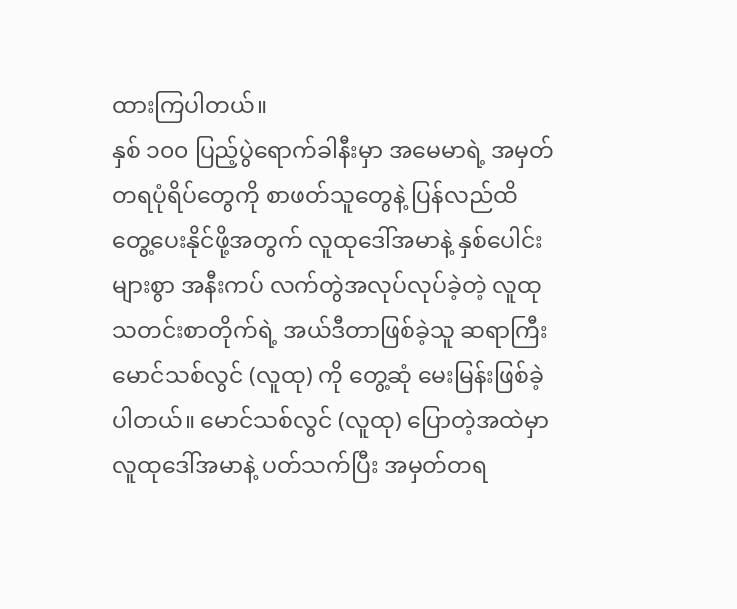ထားကြပါတယ်။
နှစ် ၁၀၀ ပြည့်ပွဲရောက်ခါနီးမှာ အမေမာရဲ့ အမှတ်တရပုံရိပ်တွေကို စာဖတ်သူတွေနဲ့ ပြန်လည်ထိတွေ့ပေးနိုင်ဖို့အတွက် လူထုဒေါ်အမာနဲ့ နှစ်ပေါင်းများစွာ အနီးကပ် လက်တွဲအလုပ်လုပ်ခဲ့တဲ့ လူထုသတင်းစာတိုက်ရဲ့ အယ်ဒီတာဖြစ်ခဲ့သူ ဆရာကြီး မောင်သစ်လွင် (လူထု) ကို တွေ့ဆုံ မေးမြန်းဖြစ်ခဲ့ပါတယ်။ မောင်သစ်လွင် (လူထု) ပြောတဲ့အထဲမှာ လူထုဒေါ်အမာနဲ့ ပတ်သက်ပြီး အမှတ်တရ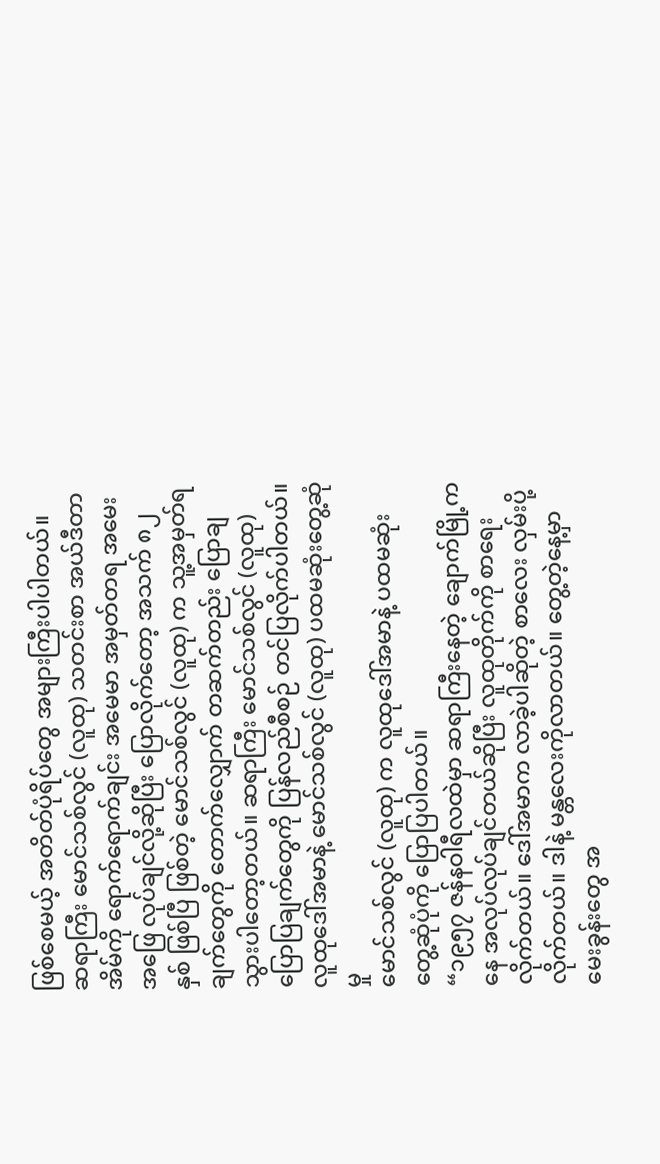ဖြစ်စေမယ့် အတိတ်ပုံရိပ်တွေ အများကြီးပါပါတယ်။
ဆရာကြီး မောင်သစ်လွင် (လူထု) သတင်းစာ အယ်ဒီတာ အိမ်ကို ရောက်ရောက်ချင်း အမေမာ အမှတ်တရ အမေးအဖြေ လုပ်ချင်လို့ဆိုပြီး ပြောလိုက်တော့ အသက် ၈၂ နှစ် ဖြစ်ပြီ ဖြစ်တဲ့ မောင်သစ်လွင် (လူထု) က သူ့အမှတ်ရချက်တွေကို တောက်လျှောက် တဆက်တည်း ပြောချသွားပါတော့တယ်။ ဆရာကြီး မောင်သစ်လွင် (လူထု) ပြောပြချက်တွေကို ပြန်လည်စီစဉ် တင်ပြလိုက်ပါတယ်။
လူထုဒေါ်အမာနဲ့ မောင်သစ်လွင် (လူထု) ပထမဆုံးတွေ့ဆုံမှု
မောင်သစ်လွင် (လူထု) က လူထုဒေါ်အမာနဲ့ ပထမဆုံး တွေ့ဆုံပုံကို ပြောပြပါတယ်။
“၁၉၅၇ ဇန်နဝါရီလထဲမှာ ဆရာကြီးနေတဲ့ ချောက်မြို့ကနေ အလုပ်လုပ်ချင်တယ်ဆိုပြီး လူထုတိုက်ကို စာရေးလိုက်တယ်။ ဒေါ်အမာက လာခဲ့ပါဆိုတဲ့ စာလေး လှမ်းပို့လိုက်တယ်။ ဒါနဲ့ မန္တလေးကိုလာတယ်။ တွေ့တဲ့နေ့မှာ မေးခွန်းတွေ အ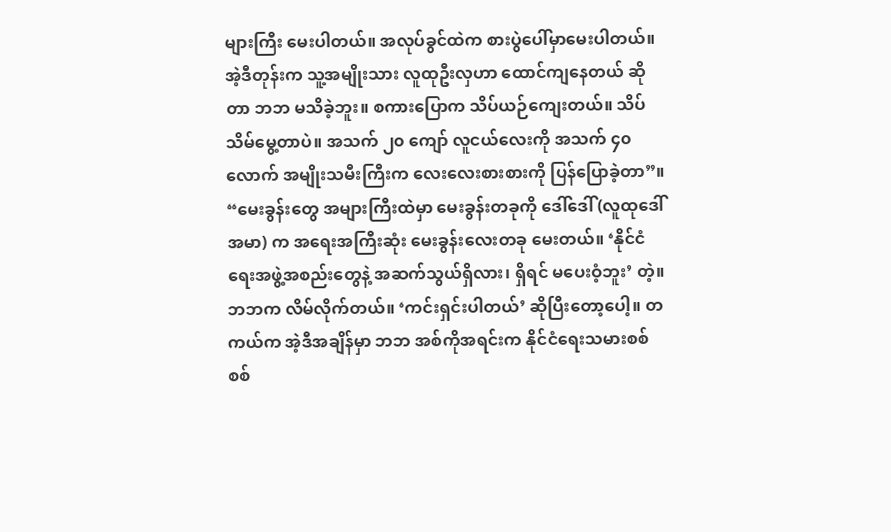များကြီး မေးပါတယ်။ အလုပ်ခွင်ထဲက စားပွဲပေါ်မှာမေးပါတယ်။ အဲ့ဒီတုန်းက သူ့အမျိုးသား လူထုဦးလှဟာ ထောင်ကျနေတယ် ဆိုတာ ဘဘ မသိခဲ့ဘူး။ စကားပြောက သိပ်ယဉ်ကျေးတယ်။ သိပ်သိမ်မွေ့တာပဲ။ အသက် ၂၀ ကျော် လူငယ်လေးကို အသက် ၄၀ လောက် အမျိုးသမီးကြီးက လေးလေးစားစားကို ပြန်ပြောခဲ့တာ”။
“မေးခွန်းတွေ အများကြီးထဲမှာ မေးခွန်းတခုကို ဒေါ်ဒေါ် (လူထုဒေါ်အမာ) က အရေးအကြီးဆုံး မေးခွန်းလေးတခု မေးတယ်။ ‘နိုင်ငံရေးအဖွဲ့အစည်းတွေနဲ့ အဆက်သွယ်ရှိလား၊ ရှိရင် မပေးဝံ့ဘူး’ တဲ့။ ဘဘက လိမ်လိုက်တယ်။ ‘ကင်းရှင်းပါတယ်’ ဆိုပြီးတော့ပေါ့။ တကယ်က အဲ့ဒီအချိန်မှာ ဘဘ အစ်ကိုအရင်းက နိုင်ငံရေးသမားစစ်စစ်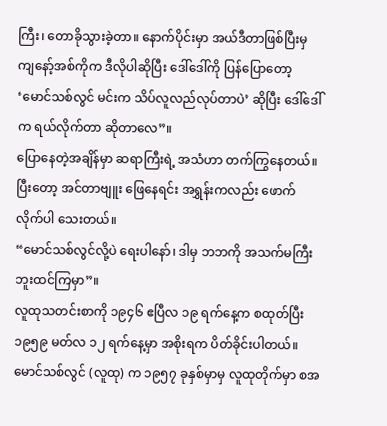ကြီး၊ တောခိုသွားခဲ့တာ။ နောက်ပိုင်းမှာ အယ်ဒီတာဖြစ်ပြီးမှ ကျနော့်အစ်ကိုက ဒီလိုပါဆိုပြီး ဒေါ်ဒေါ်ကို ပြန်ပြောတော့ ‘မောင်သစ်လွင် မင်းက သိပ်လူလည်လုပ်တာပဲ’ ဆိုပြီး ဒေါ်ဒေါ်က ရယ်လိုက်တာ ဆိုတာလေ”။
ပြောနေတဲ့အချိန်မှာ ဆရာကြီးရဲ့ အသံဟာ တက်ကြွနေတယ်။ ပြီးတော့ အင်တာဗျူး ဖြေနေရင်း အရွှန်းကလည်း ဖောက်လိုက်ပါ သေးတယ်။
“မောင်သစ်လွင်လို့ပဲ ရေးပါနော်၊ ဒါမှ ဘဘကို အသက်မကြီးဘူးထင်ကြမှာ”။
လူထုသတင်းစာကို ၁၉၄၆ ဧပြီလ ၁၉ ရက်နေ့က စထုတ်ပြီး ၁၉၅၉ မတ်လ ၁၂ ရက်နေ့မှာ အစိုးရက ပိတ်ခိုင်းပါတယ်။ မောင်သစ်လွင် (လူထု) က ၁၉၅၇ ခုနှစ်မှာမှ လူထုတိုက်မှာ စအ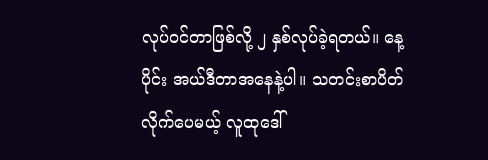လုပ်ဝင်တာဖြစ်လို့ ၂ နှစ်လုပ်ခဲ့ရတယ်။ နေ့ပိုင်း အယ်ဒီတာအနေနဲ့ပါ။ သတင်းစာပိတ်လိုက်ပေမယ့် လူထုဒေါ်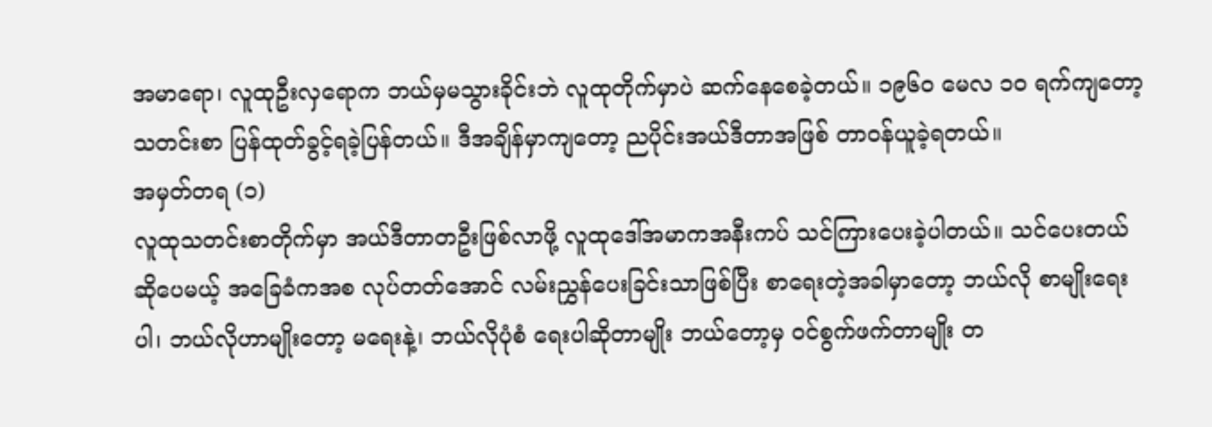အမာရော၊ လူထုဦးလှရောက ဘယ်မှမသွားခိုင်းဘဲ လူထုတိုက်မှာပဲ ဆက်နေစေခဲ့တယ်။ ၁၉၆၀ မေလ ၁၀ ရက်ကျတော့ သတင်းစာ ပြန်ထုတ်ခွင့်ရခဲ့ပြန်တယ်။ ဒီအချိန်မှာကျတော့ ညပိုင်းအယ်ဒီတာအဖြစ် တာဝန်ယူခဲ့ရတယ်။
အမှတ်တရ (၁)
လူထုသတင်းစာတိုက်မှာ အယ်ဒီတာတဦးဖြစ်လာဖို့ လူထုဒေါ်အမာကအနီးကပ် သင်ကြားပေးခဲ့ပါတယ်။ သင်ပေးတယ် ဆိုပေမယ့် အခြေခံကအစ လုပ်တတ်အောင် လမ်းညွှန်ပေးခြင်းသာဖြစ်ပြီး စာရေးတဲ့အခါမှာတော့ ဘယ်လို စာမျိုးရေးပါ၊ ဘယ်လိုဟာမျိုးတော့ မရေးနဲ့၊ ဘယ်လိုပုံစံ ရေးပါဆိုတာမျိုး ဘယ်တော့မှ ဝင်စွက်ဖက်တာမျိုး တ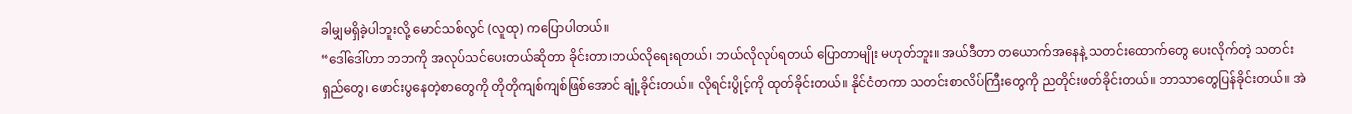ခါမျှမရှိခဲ့ပါဘူးလို့ မောင်သစ်လွင် (လူထု) ကပြောပါတယ်။
“ဒေါ်ဒေါ်ဟာ ဘဘကို အလုပ်သင်ပေးတယ်ဆိုတာ ခိုင်းတာ၊ဘယ်လိုရေးရတယ်၊ ဘယ်လိုလုပ်ရတယ် ပြောတာမျိုး မဟုတ်ဘူး။ အယ်ဒီတာ တယောက်အနေနဲ့ သတင်းထောက်တွေ ပေးလိုက်တဲ့ သတင်းရှည်တွေ၊ ဖောင်းပွနေတဲ့စာတွေကို တိုတိုကျစ်ကျစ်ဖြစ်အောင် ချုံ့ခိုင်းတယ်။ လိုရင်းပွိုင့်ကို ထုတ်ခိုင်းတယ်။ နိုင်ငံတကာ သတင်းစာလိပ်ကြီးတွေကို ညတိုင်းဖတ်ခိုင်းတယ်။ ဘာသာတွေပြန်ခိုင်းတယ်။ အဲ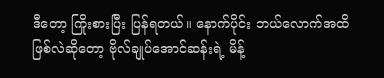ဒီတော့ ကြိုးစားပြီး ပြန်ရတယ်။ နောက်ပိုင်း ဘယ်လောက်အထိ ဖြစ်လဲဆိုတော့ ဗိုလ်ချုပ်အောင်ဆန်းရဲ့ မိန့်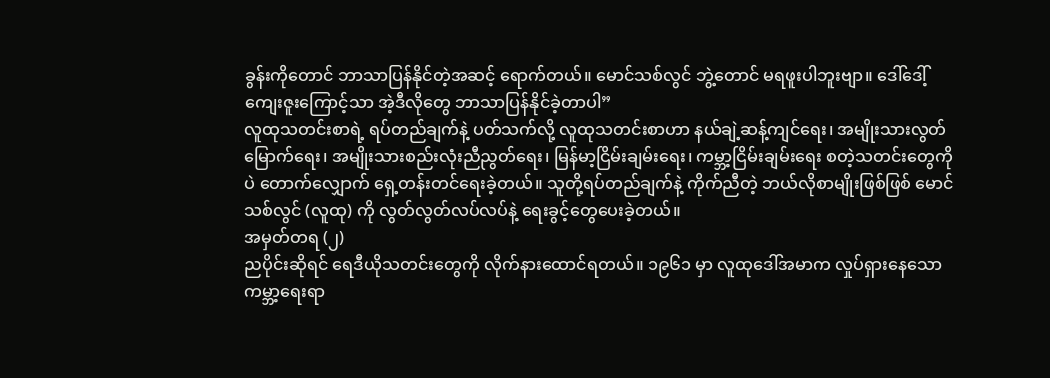ခွန်းကိုတောင် ဘာသာပြန်နိုင်တဲ့အဆင့် ရောက်တယ်။ မောင်သစ်လွင် ဘွဲ့တောင် မရဖူးပါဘူးဗျာ။ ဒေါ်ဒေါ့်ကျေးဇူးကြောင့်သာ အဲ့ဒီလိုတွေ ဘာသာပြန်နိုင်ခဲ့တာပါ”
လူထုသတင်းစာရဲ့ ရပ်တည်ချက်နဲ့ ပတ်သက်လို့ လူထုသတင်းစာဟာ နယ်ချဲ့ဆန့်ကျင်ရေး၊ အမျိုးသားလွတ်မြောက်ရေး၊ အမျိုးသားစည်းလုံးညီညွတ်ရေး၊ မြန်မာ့ငြိမ်းချမ်းရေး၊ ကမ္ဘာ့ငြိမ်းချမ်းရေး စတဲ့သတင်းတွေကိုပဲ တောက်လျှောက် ရှေ့တန်းတင်ရေးခဲ့တယ်။ သူတို့ရပ်တည်ချက်နဲ့ ကိုက်ညီတဲ့ ဘယ်လိုစာမျိုးဖြစ်ဖြစ် မောင်သစ်လွင် (လူထု) ကို လွတ်လွတ်လပ်လပ်နဲ့ ရေးခွင့်တွေပေးခဲ့တယ်။
အမှတ်တရ (၂)
ညပိုင်းဆိုရင် ရေဒီယိုသတင်းတွေကို လိုက်နားထောင်ရတယ်။ ၁၉၆၁ မှာ လူထုဒေါ်အမာက လှုပ်ရှားနေသော ကမ္ဘာ့ရေးရာ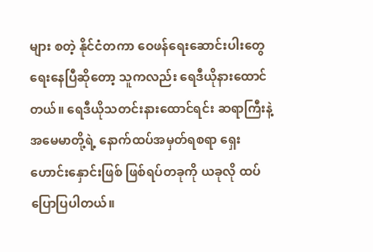များ စတဲ့ နိုင်ငံတကာ ဝေဖန်ရေးဆောင်းပါးတွေ ရေးနေပြီဆိုတော့ သူကလည်း ရေဒီယိုနားထောင်တယ်။ ရေဒီယိုသတင်းနားထောင်ရင်း ဆရာကြီးနဲ့ အမေမာတို့ရဲ့ နောက်ထပ်အမှတ်ရစရာ ရှေးဟောင်းနှောင်းဖြစ် ဖြစ်ရပ်တခုကို ယခုလို ထပ်ပြောပြပါတယ်။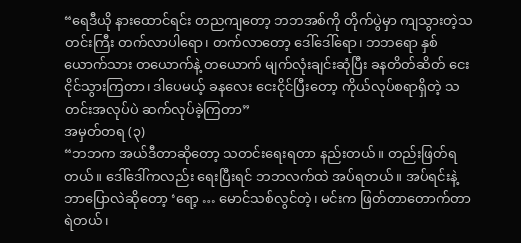“ရေဒီယို နားထောင်ရင်း တညကျတော့ ဘဘအစ်ကို တိုက်ပွဲမှာ ကျသွားတဲ့သတင်းကြီး တက်လာပါရော၊ တက်လာတော့ ဒေါ်ဒေါ်ရော၊ ဘဘရော နှစ်ယောက်သား တယောက်နဲ့ တယောက် မျက်လုံးချင်းဆုံပြီး ခနတိတ်ဆိတ် ငေးငိုင်သွားကြတာ၊ ဒါပေမယ့် ခနလေး ငေးငိုင်ပြီးတော့ ကိုယ်လုပ်စရာရှိတဲ့ သတင်းအလုပ်ပဲ ဆက်လုပ်ခဲ့ကြတာ”
အမှတ်တရ (၃)
“ဘဘက အယ်ဒီတာဆိုတော့ သတင်းရေးရတာ နည်းတယ်။ တည်းဖြတ်ရတယ်။ ဒေါ်ဒေါ်ကလည်း ရေးပြီးရင် ဘဘလက်ထဲ အပ်ရတယ်။ အပ်ရင်းနဲ့ ဘာပြောလဲဆိုတော့ ‘ရော့ … မောင်သစ်လွင်တဲ့၊ မင်းက ဖြတ်တာတောက်တာ ရဲတယ်၊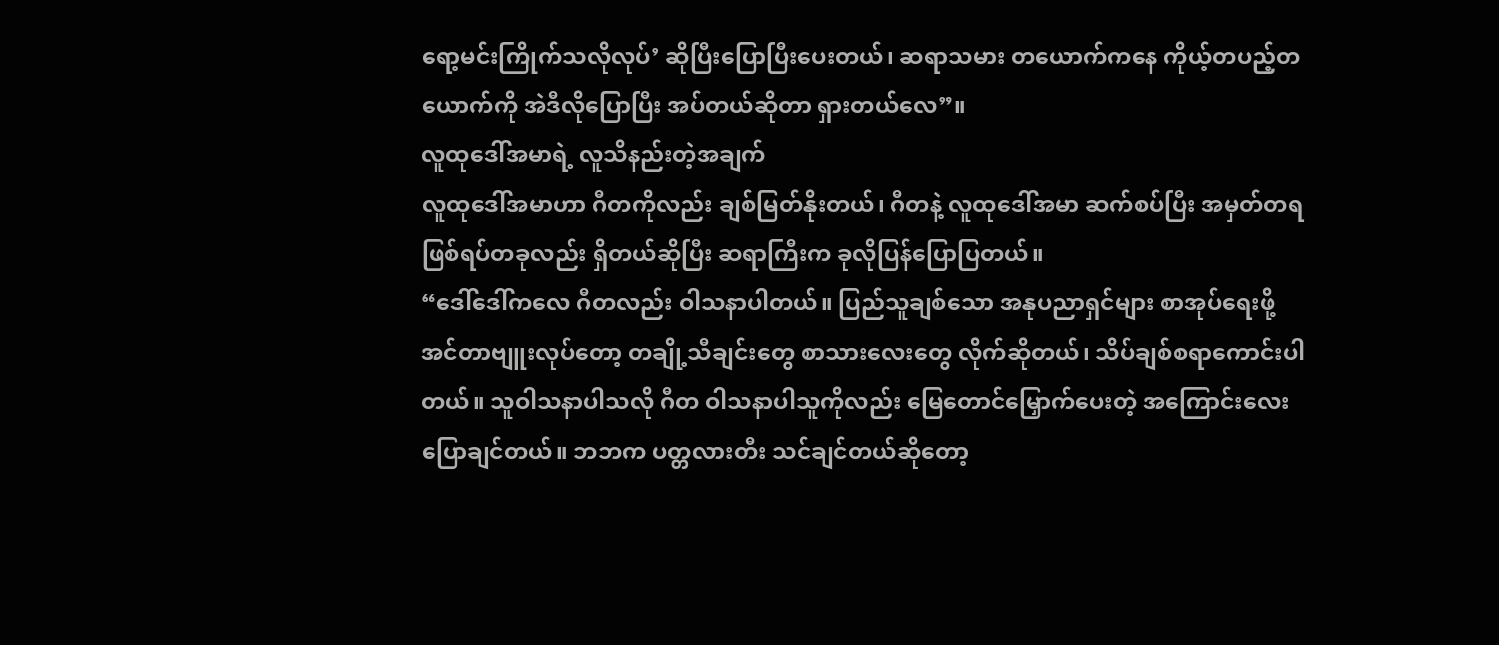ရော့မင်းကြိုက်သလိုလုပ်’ ဆိုပြီးပြောပြီးပေးတယ်၊ ဆရာသမား တယောက်ကနေ ကိုယ့်တပည့်တယောက်ကို အဲဒီလိုပြောပြီး အပ်တယ်ဆိုတာ ရှားတယ်လေ”။
လူထုဒေါ်အမာရဲ့ လူသိနည်းတဲ့အချက်
လူထုဒေါ်အမာဟာ ဂီတကိုလည်း ချစ်မြတ်နိုးတယ်၊ ဂီတနဲ့ လူထုဒေါ်အမာ ဆက်စပ်ပြီး အမှတ်တရ ဖြစ်ရပ်တခုလည်း ရှိတယ်ဆိုပြီး ဆရာကြီးက ခုလိုပြန်ပြောပြတယ်။
“ဒေါ်ဒေါ်ကလေ ဂီတလည်း ဝါသနာပါတယ်။ ပြည်သူချစ်သော အနုပညာရှင်များ စာအုပ်ရေးဖို့ အင်တာဗျူးလုပ်တော့ တချို့သီချင်းတွေ စာသားလေးတွေ လိုက်ဆိုတယ်၊ သိပ်ချစ်စရာကောင်းပါတယ်။ သူဝါသနာပါသလို ဂီတ ဝါသနာပါသူကိုလည်း မြေတောင်မြှောက်ပေးတဲ့ အကြောင်းလေးပြောချင်တယ်။ ဘဘက ပတ္တလားတီး သင်ချင်တယ်ဆိုတော့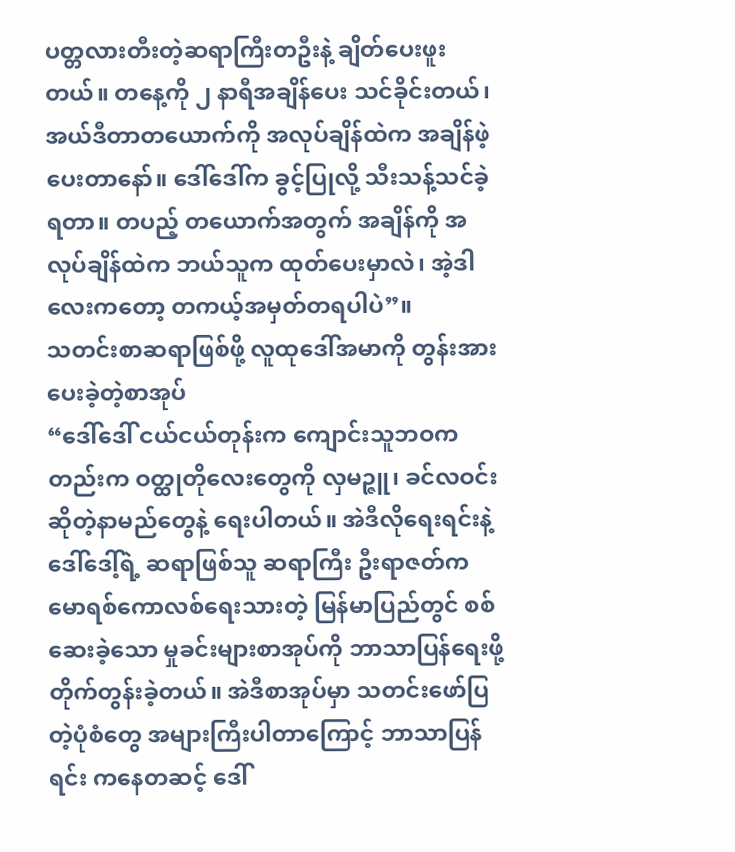ပတ္တလားတီးတဲ့ဆရာကြီးတဦးနဲ့ ချိတ်ပေးဖူးတယ်။ တနေ့ကို ၂ နာရီအချိန်ပေး သင်ခိုင်းတယ်၊ အယ်ဒီတာတယောက်ကို အလုပ်ချိန်ထဲက အချိန်ဖဲ့ပေးတာနော်။ ဒေါ်ဒေါ်က ခွင့်ပြုလို့ သီးသန့်သင်ခဲ့ရတာ။ တပည့် တယောက်အတွက် အချိန်ကို အလုပ်ချိန်ထဲက ဘယ်သူက ထုတ်ပေးမှာလဲ၊ အဲ့ဒါလေးကတော့ တကယ့်အမှတ်တရပါပဲ”။
သတင်းစာဆရာဖြစ်ဖို့ လူထုဒေါ်အမာကို တွန်းအားပေးခဲ့တဲ့စာအုပ်
“ဒေါ်ဒေါ် ငယ်ငယ်တုန်းက ကျောင်းသူဘဝကတည်းက ဝတ္ထုတိုလေးတွေကို လှမဉ္ဇူ၊ ခင်လဝင်း ဆိုတဲ့နာမည်တွေနဲ့ ရေးပါတယ်။ အဲဒီလိုရေးရင်းနဲ့ ဒေါ်ဒေါ့်ရဲ့ ဆရာဖြစ်သူ ဆရာကြီး ဦးရာဇတ်က မောရစ်ကောလစ်ရေးသားတဲ့ မြန်မာပြည်တွင် စစ်ဆေးခဲ့သော မှုခင်းများစာအုပ်ကို ဘာသာပြန်ရေးဖို့ တိုက်တွန်းခဲ့တယ်။ အဲဒီစာအုပ်မှာ သတင်းဖော်ပြတဲ့ပုံစံတွေ အများကြီးပါတာကြောင့် ဘာသာပြန်ရင်း ကနေတဆင့် ဒေါ်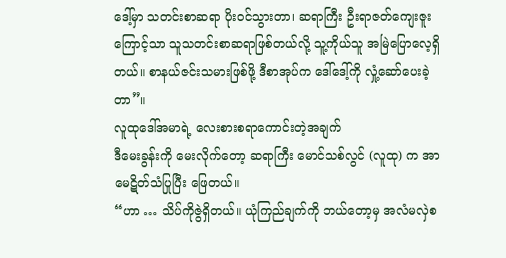ဒေါ့်မှာ သတင်းစာဆရာ ပိုးဝင်သွားတာ၊ ဆရာကြီး ဦးရာဇတ်ကျေးဇူးကြောင့်သာ သူသတင်းစာဆရာဖြစ်တယ်လို့ သူ့ကိုယ်သူ အမြဲပြောလေ့ရှိတယ်။ စာနယ်ဇင်းသမားဖြစ်ဖို့ ဒီစာအုပ်က ဒေါ်ဒေါ့်ကို လှုံ့ဆော်ပေးခဲ့တာ”။
လူထုဒေါ်အမာရဲ့ လေးစားစရာကောင်းတဲ့အချက်
ဒီမေးခွန်းကို မေးလိုက်တော့ ဆရာကြီး မောင်သစ်လွင် (လူထု) က အာမေဋိတ်သံပြုပြီး ဖြေတယ်။
“ဟာ … သိပ်ကိုဇွဲရှိတယ်။ ယုံကြည်ချက်ကို ဘယ်တော့မှ အလံမလှဲစ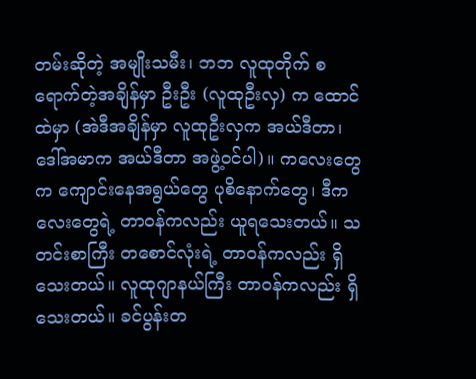တမ်းဆိုတဲ့ အမျိုးသမီး၊ ဘဘ လူထုတိုက် စရောက်တဲ့အချိန်မှာ ဦးဦး (လူထုဦးလှ) က ထောင်ထဲမှာ (အဲဒီအချိန်မှာ လူထုဦးလှက အယ်ဒီတာ၊ ဒေါ်အမာက အယ်ဒီတာ အဖွဲ့ဝင်ပါ)။ ကလေးတွေက ကျောင်းနေအရွယ်တွေ ပုစိနောက်တွေ၊ ဒီကလေးတွေရဲ့ တာဝန်ကလည်း ယူရသေးတယ်။ သတင်းစာကြီး တစောင်လုံးရဲ့ တာဝန်ကလည်း ရှိသေးတယ်။ လူထုဂျာနယ်ကြီး တာဝန်ကလည်း ရှိသေးတယ်။ ခင်ပွန်းတ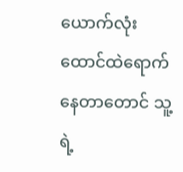ယောက်လုံး ထောင်ထဲရောက်နေတာတောင် သူ့ရဲ့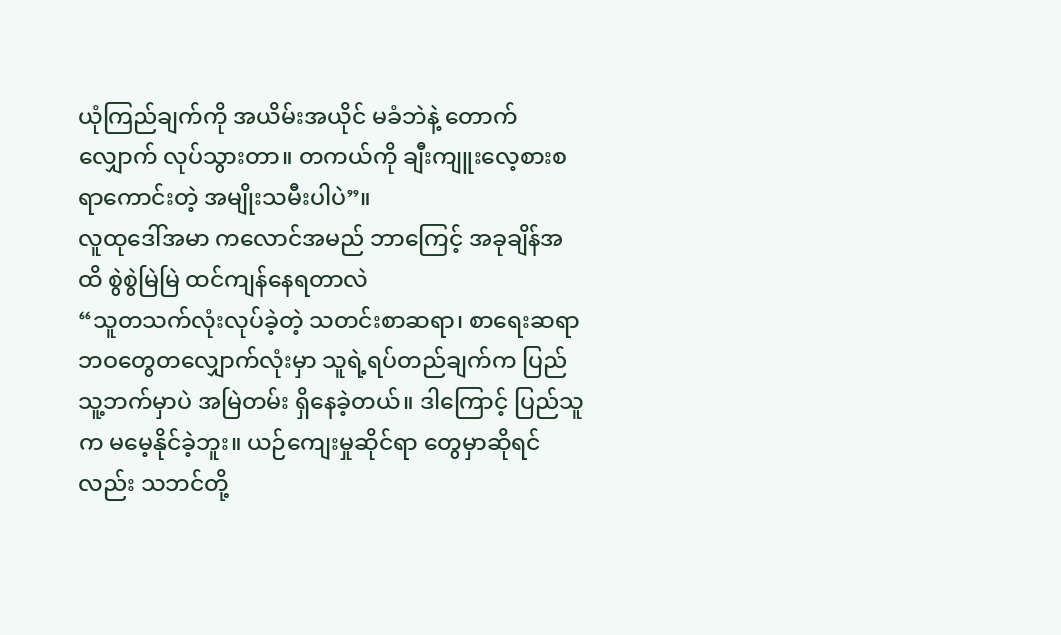ယုံကြည်ချက်ကို အယိမ်းအယိုင် မခံဘဲနဲ့ တောက်လျှောက် လုပ်သွားတာ။ တကယ်ကို ချီးကျူးလေ့စားစရာကောင်းတဲ့ အမျိုးသမီးပါပဲ”။
လူထုဒေါ်အမာ ကလောင်အမည် ဘာကြေင့် အခုချိန်အထိ စွဲစွဲမြဲမြဲ ထင်ကျန်နေရတာလဲ
“သူတသက်လုံးလုပ်ခဲ့တဲ့ သတင်းစာဆရာ၊ စာရေးဆရာ ဘဝတွေတလျှောက်လုံးမှာ သူရဲ့ရပ်တည်ချက်က ပြည်သူ့ဘက်မှာပဲ အမြဲတမ်း ရှိနေခဲ့တယ်။ ဒါကြောင့် ပြည်သူက မမေ့နိုင်ခဲ့ဘူး။ ယဉ်ကျေးမှုဆိုင်ရာ တွေမှာဆိုရင်လည်း သဘင်တို့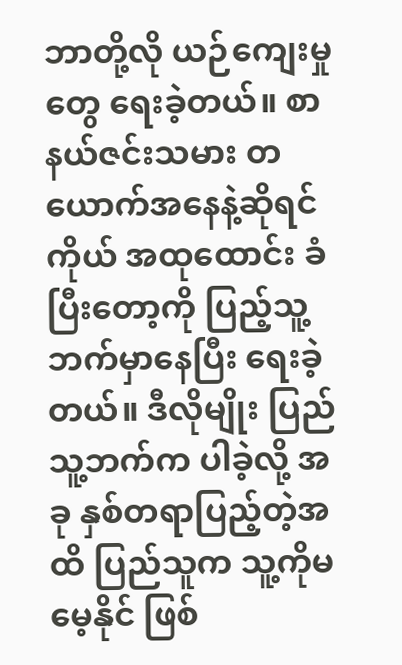ဘာတို့လို ယဉ်ကျေးမှုတွေ ရေးခဲ့တယ်။ စာနယ်ဇင်းသမား တယောက်အနေနဲ့ဆိုရင် ကိုယ် အထုထောင်း ခံပြီးတော့ကို ပြည့်သူ့ဘက်မှာနေပြီး ရေးခဲ့တယ်။ ဒီလိုမျိုး ပြည်သူ့ဘက်က ပါခဲ့လို့ အခု နှစ်တရာပြည့်တဲ့အထိ ပြည်သူက သူ့ကိုမမေ့နိုင် ဖြစ်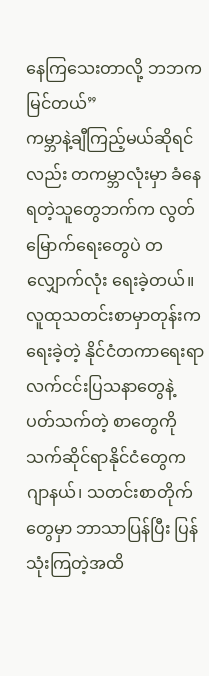နေကြသေးတာလို့ ဘဘကမြင်တယ်”
ကမ္ဘာနဲ့ချီကြည့်မယ်ဆိုရင်လည်း တကမ္ဘာလုံးမှာ ခံနေရတဲ့သူတွေဘက်က လွတ်မြောက်ရေးတွေပဲ တလျှောက်လုံး ရေးခဲ့တယ်။ လူထုသတင်းစာမှာတုန်းက ရေးခဲ့တဲ့ နိုင်ငံတကာရေးရာ လက်ငင်းပြသနာတွေနဲ့ ပတ်သက်တဲ့ စာတွေကို သက်ဆိုင်ရာနိုင်ငံတွေက ဂျာနယ်၊ သတင်းစာတိုက်တွေမှာ ဘာသာပြန်ပြီး ပြန်သုံးကြတဲ့အထိ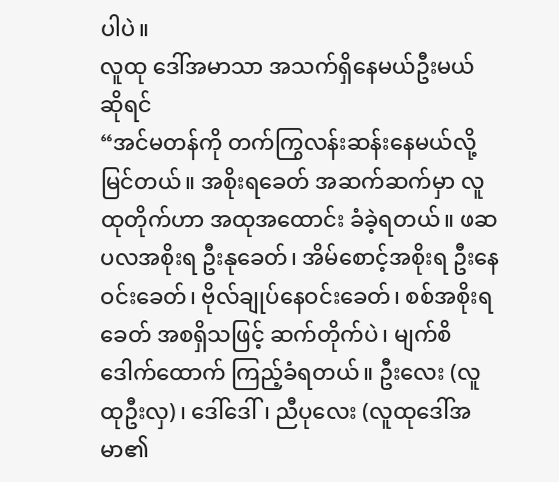ပါပဲ။
လူထု ဒေါ်အမာသာ အသက်ရှိနေမယ်ဦးမယ် ဆိုရင်
“အင်မတန်ကို တက်ကြွလန်းဆန်းနေမယ်လို့ မြင်တယ်။ အစိုးရခေတ် အဆက်ဆက်မှာ လူထုတိုက်ဟာ အထုအထောင်း ခံခဲ့ရတယ်။ ဖဆပလအစိုးရ ဦးနုခေတ်၊ အိမ်စောင့်အစိုးရ ဦးနေဝင်းခေတ်၊ ဗိုလ်ချုပ်နေဝင်းခေတ်၊ စစ်အစိုးရခေတ် အစရှိသဖြင့် ဆက်တိုက်ပဲ၊ မျက်စိဒေါက်ထောက် ကြည့်ခံရတယ်။ ဦးလေး (လူထုဦးလှ)၊ ဒေါ်ဒေါ်၊ ညီပုလေး (လူထုဒေါ်အမာ၏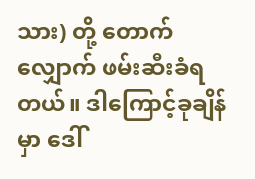သား) တို့ တောက်လျှောက် ဖမ်းဆီးခံရတယ်။ ဒါကြောင့်ခုချိန်မှာ ဒေါ်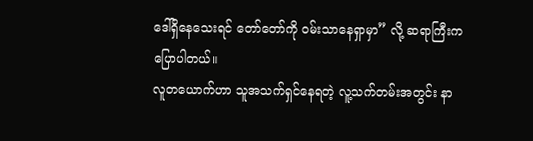ဒေါ်ရှိနေသေးရင် တော်တော်ကို ဝမ်းသာနေရှာမှာ” လို့ ဆရာကြီးက ပြောပါတယ်။
လူတယောက်ဟာ သူအသက်ရှင်နေရတဲ့ လူ့သက်တမ်းအတွင်း နာ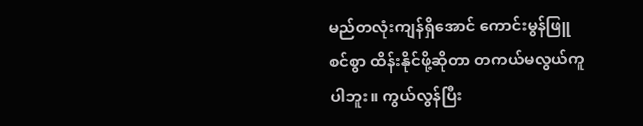မည်တလုံးကျန်ရှိအောင် ကောင်းမွန်ဖြူစင်စွာ ထိန်းနိုင်ဖို့ဆိုတာ တကယ်မလွယ်ကူပါဘူး။ ကွယ်လွန်ပြီး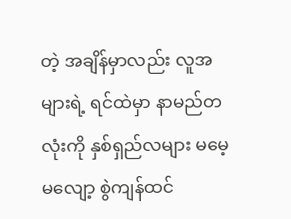တဲ့ အချိန်မှာလည်း လူအများရဲ့ ရင်ထဲမှာ နာမည်တလုံးကို နှစ်ရှည်လများ မမေ့မလျော့ စွဲကျန်ထင်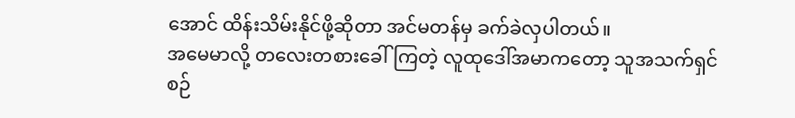အောင် ထိန်းသိမ်းနိုင်ဖို့ဆိုတာ အင်မတန်မှ ခက်ခဲလှပါတယ်။
အမေမာလို့ တလေးတစားခေါ်ကြတဲ့ လူထုဒေါ်အမာကတော့ သူအသက်ရှင်စဉ်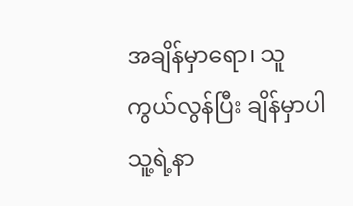အချိန်မှာရော၊ သူကွယ်လွန်ပြီး ချိန်မှာပါ သူ့ရဲ့နာ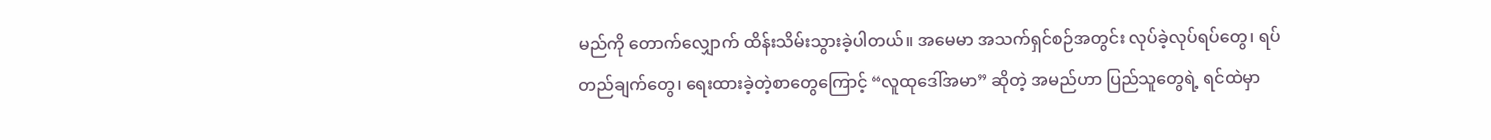မည်ကို တောက်လျှောက် ထိန်းသိမ်းသွားခဲ့ပါတယ်။ အမေမာ အသက်ရှင်စဉ်အတွင်း လုပ်ခဲ့လုပ်ရပ်တွေ၊ ရပ်တည်ချက်တွေ၊ ရေးထားခဲ့တဲ့စာတွေကြောင့် “လူထုဒေါ်အမာ” ဆိုတဲ့ အမည်ဟာ ပြည်သူတွေရဲ့ ရင်ထဲမှာ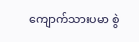ကျောက်သားပမာ စွဲ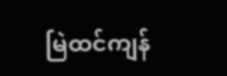မြဲထင်ကျန်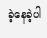ခဲ့နေခဲ့ပါ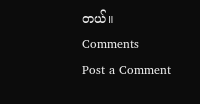တယ်။
Comments
Post a Comment